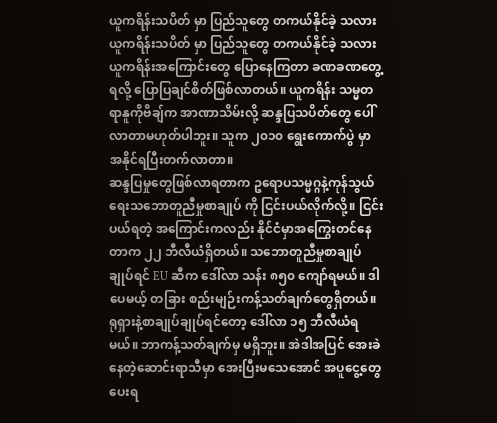ယူကရိန်းသပိတ် မှာ ပြည်သူတွေ တကယ်နိုင်ခဲ့ သလား
ယူကရိန်းသပိတ် မှာ ပြည်သူတွေ တကယ်နိုင်ခဲ့ သလား
ယူကရိန်းအကြောင်းတွေ ပြောနေကြတာ ခဏခဏတွေ့ရလို့ ပြောပြချင်စိတ်ဖြစ်လာတယ်။ ယူကရိန်း သမ္မတ ရာနူကိုဗိချ်က အာဏာသိမ်းလို့ ဆန္ဒပြသပိတ်တွေ ပေါ်လာတာမဟုတ်ပါဘူး။ သူက ၂၀၁၀ ရွေးကောက်ပွဲ မှာ အနိုင်ရပြီးတက်လာတာ။
ဆန္ဒပြမှုတွေဖြစ်လာရတာက ဥရောပသမ္မဂ္ဂနဲ့ကုန်သွယ်ရေးသဘောတူညီမှုစာချုပ် ကို ငြင်းပယ်လိုက်လို့။ ငြင်းပယ်ရတဲ့ အကြောင်းကလည်း နိုင်ငံမှာအကြွေးတင်နေတာက ၂၂ ဘီလီယံရှိတယ်။ သဘောတူညီမှုစာချုပ်ချုပ်ရင် EU ဆီက ဒေါ်လာ သန်း ၈၅၀ ကျော်ရမယ်။ ဒါပေမယ့် တခြား စည်းမျဉ်းကန့်သတ်ချက်တွေရှိတယ်။
ရုရှားနဲ့စာချုပ်ချုပ်ရင်တော့ ဒေါ်လာ ၁၅ ဘီလီယံရမယ်။ ဘာကန့်သတ်ချက်မှ မရှိဘူး။ အဲဒါအပြင် အေးခဲနေတဲ့ဆောင်းရာသီမှာ အေးပြီးမသေအောင် အပူငွေ့တွေပေးရ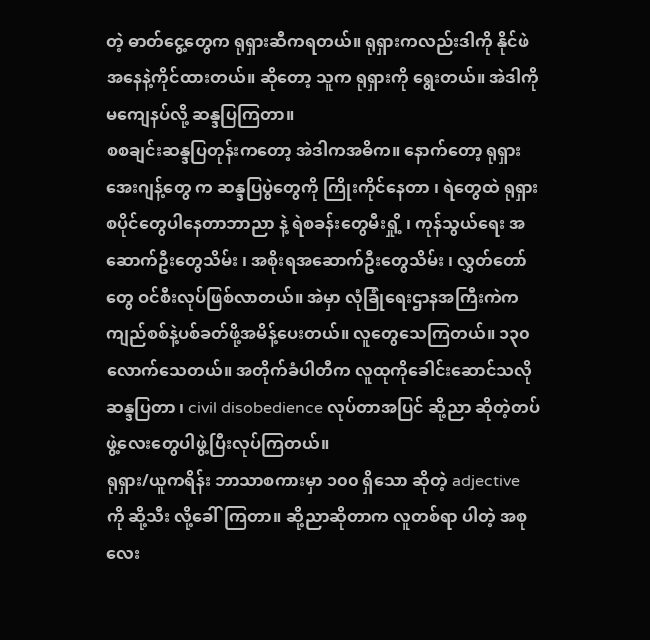တဲ့ ဓာတ်ငွေ့တွေက ရုရှားဆီကရတယ်။ ရုရှားကလည်းဒါကို နိုင်ဖဲအနေနဲ့ကိုင်ထားတယ်။ ဆိုတော့ သူက ရုရှားကို ရွေးတယ်။ အဲဒါကို မကျေနပ်လို့ ဆန္ဒပြကြတာ။
စစချင်းဆန္ဒပြတုန်းကတော့ အဲဒါကအဓိက။ နောက်တော့ ရုရှားအေးဂျန့်တွေ က ဆန္ဒပြပွဲတွေကို ကြိုးကိုင်နေတာ ၊ ရဲတွေထဲ ရုရှားစပိုင်တွေပါနေတာဘာညာ နဲ့ ရဲစခန်းတွေမီးရှို့ ၊ ကုန်သွယ်ရေး အဆောက်ဦးတွေသိမ်း ၊ အစိုးရအဆောက်ဦးတွေသိမ်း ၊ လွှတ်တော်တွေ ဝင်စီးလုပ်ဖြစ်လာတယ်။ အဲမှာ လုံခြုံရေးဌာနအကြီးကဲက ကျည်စစ်နဲ့ပစ်ခတ်ဖို့အမိန့်ပေးတယ်။ လူတွေသေကြတယ်။ ၁၃၀ လောက်သေတယ်။ အတိုက်ခံပါတီက လူထုကိုခေါင်းဆောင်သလို ဆန္ဒပြတာ ၊ civil disobedience လုပ်တာအပြင် ဆို့ညာ ဆိုတဲ့တပ်ဖွဲ့လေးတွေပါဖွဲ့ပြီးလုပ်ကြတယ်။
ရုရှား/ယူကရိန်း ဘာသာစကားမှာ ၁၀၀ ရှိသော ဆိုတဲ့ adjective ကို ဆို့သီး လို့ခေါ်ကြတာ။ ဆို့ညာဆိုတာက လူတစ်ရာ ပါတဲ့ အစုလေး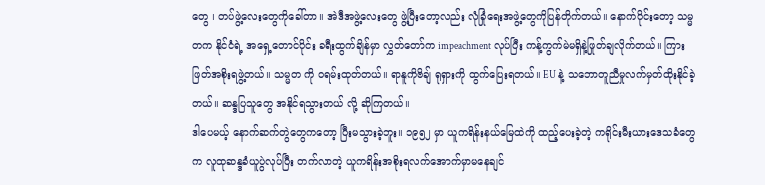တွေ ၊ တပ်ဖွဲ့လေးတွေကိုခေါ်တာ။ အဲဒီအဖွဲ့လေးတွေ ဖွဲ့ပြီးတော့လည်း လုံခြုံရေးအဖွဲ့တွေကိုပြန်တိုက်တယ်။ နောက်ပိုင်းတော့ သမ္မတက နိုင်ငံရဲ့ အရှေ့တောင်ပိုင်း ခရီးထွက်ချိန်မှာ လွှတ်တော်က impeachment လုပ်ပြီး ကန့်ကွက်မဲမရှိနဲ့ဖြုတ်ချလိုက်တယ်။ ကြားဖြတ်အစိုးရဖွဲ့တယ်။ သမ္မတ ကို ဝရမ်းထုတ်တယ်။ ရာနူကိုဗိချ် ရုရှားကို ထွက်ပြေးရတယ်။ EU နဲ့ သဘောတူညီမှုလက်မှတ်ထိုးနိုင်ခဲ့တယ်။ ဆန္ဒပြသူတွေ အနိုင်ရသွားတယ် လို့ ဆိုကြတယ်။
ဒါပေမယ့် နောက်ဆက်တွဲတွေကတော့ ပြီးမသွားခဲ့ဘူး။ ၁၉၅၂ မှာ ယူကရိန်းနယ်မြေထဲကို ထည့်ပေးခဲ့တဲ့ ကရိုင်းမီးယားဒေသခံတွေက လူထုဆန္ဒခံယူပွဲလုပ်ပြီး တက်လာတဲ့ ယူကရိန်းအစိုးရလက်အောက်မှာမနေချင်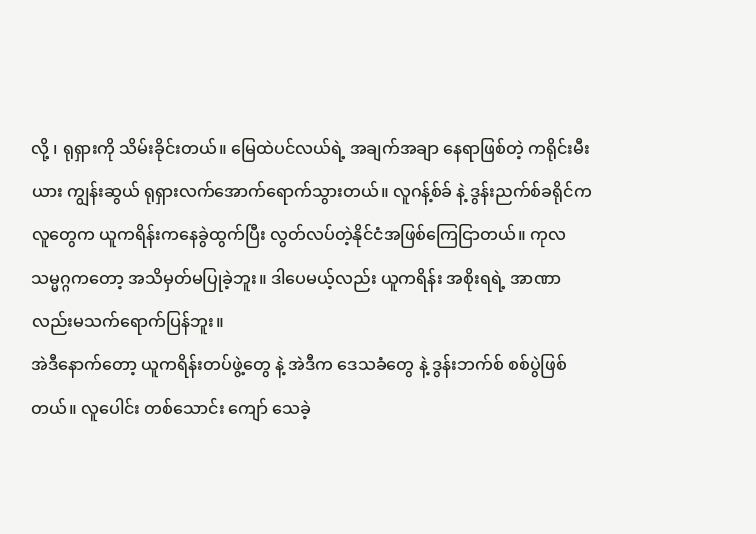လို့ ၊ ရုရှားကို သိမ်းခိုင်းတယ်။ မြေထဲပင်လယ်ရဲ့ အချက်အချာ နေရာဖြစ်တဲ့ ကရိုင်းမီးယား ကျွန်းဆွယ် ရုရှားလက်အောက်ရောက်သွားတယ်။ လူဂန့်စ်ခ် နဲ့ ဒွန်းညက်စ်ခရိုင်ကလူတွေက ယူကရိန်းကနေခွဲထွက်ပြီး လွတ်လပ်တဲ့နိုင်ငံအဖြစ်ကြေငြာတယ်။ ကုလသမ္မဂ္ဂကတော့ အသိမှတ်မပြုခဲ့ဘူး။ ဒါပေမယ့်လည်း ယူကရိန်း အစိုးရရဲ့ အာဏာလည်းမသက်ရောက်ပြန်ဘူး။
အဲဒီနောက်တော့ ယူကရိန်းတပ်ဖွဲ့တွေ နဲ့ အဲဒီက ဒေသခံတွေ နဲ့ ဒွန်းဘက်စ် စစ်ပွဲဖြစ်တယ်။ လူပေါင်း တစ်သောင်း ကျော် သေခဲ့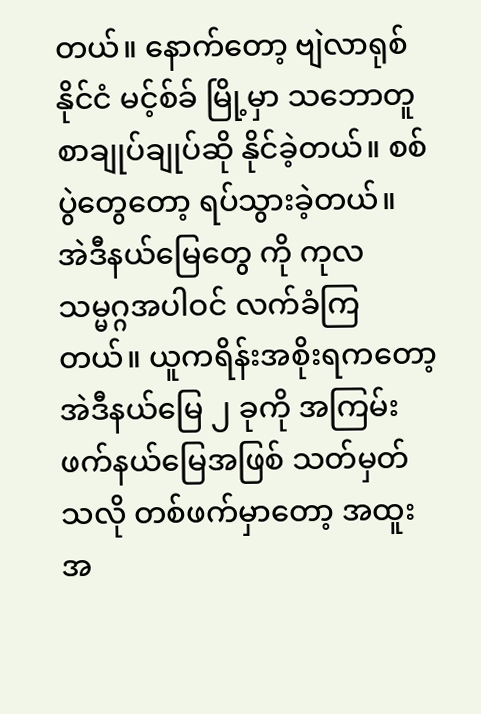တယ်။ နောက်တော့ ဗျဲလာရုစ် နိုင်ငံ မင့်စ်ခ် မြို့မှာ သဘောတူစာချုပ်ချုပ်ဆို နိုင်ခဲ့တယ်။ စစ်ပွဲတွေတော့ ရပ်သွားခဲ့တယ်။
အဲဒီနယ်မြေတွေ ကို ကုလသမ္မဂ္ဂအပါဝင် လက်ခံကြတယ်။ ယူကရိန်းအစိုးရကတော့ အဲဒီနယ်မြေ ၂ ခုကို အကြမ်းဖက်နယ်မြေအဖြစ် သတ်မှတ်သလို တစ်ဖက်မှာတော့ အထူးအ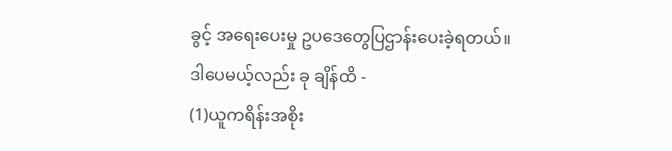ခွင့် အရေးပေးမှု ဥပဒေတွေပြဌာန်းပေးခဲ့ရတယ်။
ဒါပေမယ့်လည်း ခု ချိန်ထိ -
(1)ယူကရိန်းအစိုး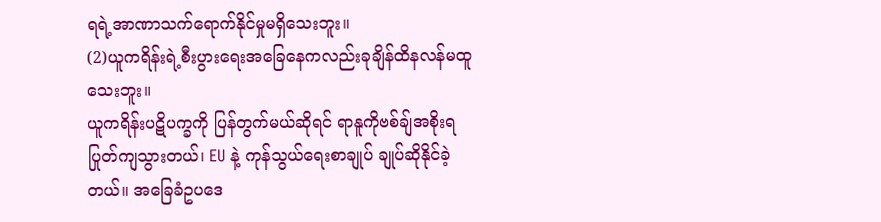ရရဲ့အာဏာသက်ရောက်နိုင်မှုမရှိသေးဘူး။
(2)ယူကရိန်းရဲ့စီးပွားရေးအခြေနေကလည်းခုချိန်ထိနလန်မထူသေးဘူး။
ယူကရိန်းပဋိပက္ခကို ပြန်တွက်မယ်ဆိုရင် ရာနူကိုဗစ်ချ်အစိုးရပြုတ်ကျသွားတယ်၊ EU နဲ့ ကုန်သွယ်ရေးစာချုပ် ချုပ်ဆိုနိုင်ခဲ့တယ်။ အခြေခံဥပဒေ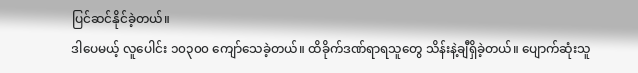ပြင်ဆင်နိုင်ခဲ့တယ်။
ဒါပေမယ့် လူပေါင်း ၁၀၃၀၀ ကျော်သေခဲ့တယ်။ ထိခိုက်ဒဏ်ရာရသူတွေ သိန်းနဲ့ချီရှိခဲ့တယ်။ ပျောက်ဆုံးသူ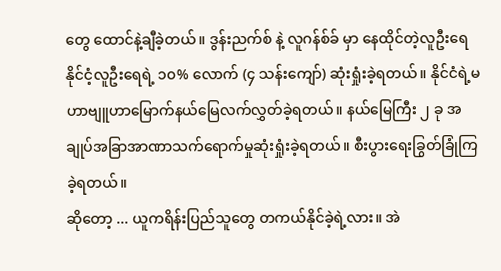တွေ ထောင်နဲ့ချီခဲ့တယ်။ ဒွန်းညက်စ် နဲ့ လူဂန်စ်ခ် မှာ နေထိုင်တဲ့လူဦးရေ နိုင်ငံ့လူဦးရေရဲ့ ၁၀% လောက် (၄ သန်းကျော်) ဆုံးရှုံးခဲ့ရတယ်။ နိုင်ငံရဲ့မဟာဗျူဟာမြောက်နယ်မြေလက်လွှတ်ခဲ့ရတယ်။ နယ်မြေကြီး ၂ ခု အချုပ်အခြာအာဏာသက်ရောက်မှုဆုံးရှုံးခဲ့ရတယ်။ စီးပွားရေးခြွတ်ခြုံကြခဲ့ရတယ်။
ဆိုတော့ ... ယူကရိန်းပြည်သူတွေ တကယ်နိုင်ခဲ့ရဲ့လား။ အဲ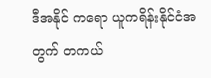ဒီအနိုင် ကရော ယူကရိန်းနိုင်ငံအတွက် တကယ်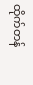ထိုက်တန်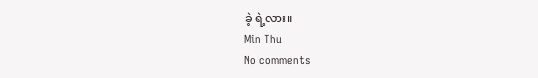ခဲ့ ရဲ့လား။
Min Thu
No comments